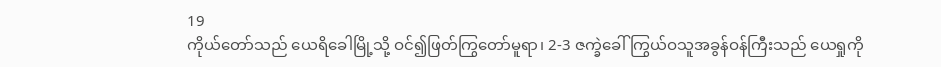19
ကိုယ်တော်သည် ယေရိခေါမြို့သို့ ဝင်၍ဖြတ်ကြွတော်မူရာ၊ 2-3 ဇက္ခဲခေါ်ကြွယ်ဝသူအခွန်ဝန်ကြီးသည် ယေရှုကို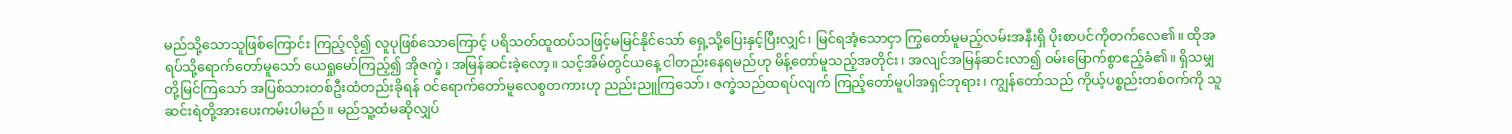မည်သို့သောသူဖြစ်ကြောင်း ကြည့်လို၍ လူပုဖြစ်သောကြောင့် ပရိသတ်ထူထပ်သဖြင့်မမြင်နိုင်သော် ရှေ့သို့ပြေးနှင့်ပြီးလျှင်၊ မြင်ရအံ့သောငှာ ကြွတော်မူမည့်လမ်းအနီးရှိ ပိုးစာပင်ကိုတက်လေ၏။ ထိုအရပ်သို့ရောက်တော်မူသော် ယေရှုမော်ကြည့်၍ အိုဇက္ခဲ၊ အမြန်ဆင်းခဲ့လော့။ သင့်အိမ်တွင်ယနေ့ ငါတည်းနေရမည်ဟု မိန့်တော်မူသည့်အတိုင်း၊ အလျင်အမြန်ဆင်းလာ၍ ဝမ်းမြောက်စွာဧည့်ခံ၏။ ရှိသမျှတို့မြင်ကြသော် အပြစ်သားတစ်ဦးထံတည်းခိုရန် ဝင်ရောက်တော်မူလေစွတကားဟု ညည်းညူကြသော်၊ ဇက္ခဲသည်ထရပ်လျက် ကြည့်တော်မူပါအရှင်ဘုရား၊ ကျွန်တော်သည် ကိုယ့်ပစ္စည်းတစ်ဝက်ကို သူဆင်းရဲတို့အားပေးကမ်းပါမည်။ မည်သူ့ထံမဆိုလျှပ်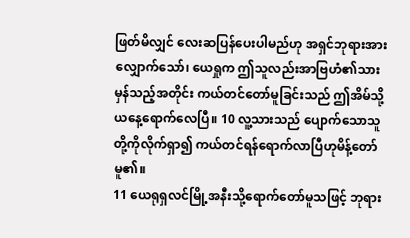ဖြတ်မိလျှင် လေးဆပြန်ပေးပါမည်ဟု အရှင်ဘုရားအားလျှောက်သော်၊ ယေရှုက ဤသူလည်းအာဗြဟံ၏သားမှန်သည့်အတိုင်း ကယ်တင်တော်မူခြင်းသည် ဤအိမ်သို့ယနေ့ရောက်လေပြီ။ 10 လူ့သားသည် ပျောက်သောသူတို့ကိုလိုက်ရှာ၍ ကယ်တင်ရန်ရောက်လာပြီဟုမိန့်တော်မူ၏။
11 ယေရုရှလင်မြို့အနီးသို့ရောက်တော်မူသဖြင့် ဘုရား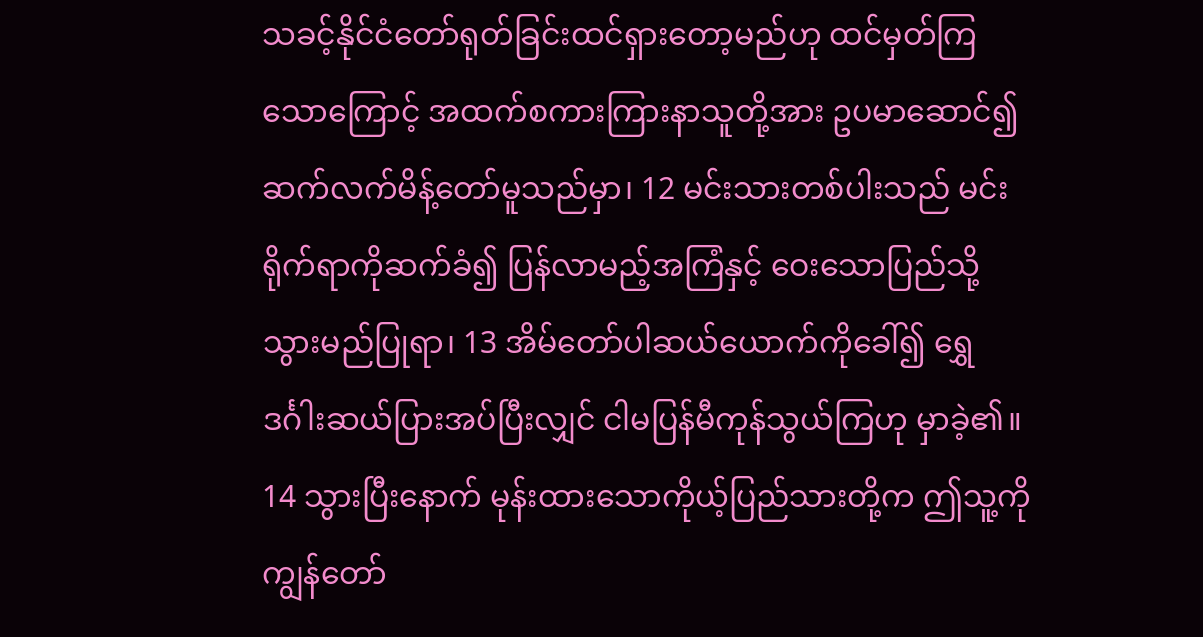သခင့်နိုင်ငံတော်ရုတ်ခြင်းထင်ရှားတော့မည်ဟု ထင်မှတ်ကြသောကြောင့် အထက်စကားကြားနာသူတို့အား ဥပမာဆောင်၍ဆက်လက်မိန့်တော်မူသည်မှာ၊ 12 မင်းသားတစ်ပါးသည် မင်းရိုက်ရာကိုဆက်ခံ၍ ပြန်လာမည့်အကြံနှင့် ဝေးသောပြည်သို့သွားမည်ပြုရာ၊ 13 အိမ်တော်ပါဆယ်ယောက်ကိုခေါ်၍ ရွှေဒင်္ဂါးဆယ်ပြားအပ်ပြီးလျှင် ငါမပြန်မီကုန်သွယ်ကြဟု မှာခဲ့၏။ 14 သွားပြီးနောက် မုန်းထားသောကိုယ့်ပြည်သားတို့က ဤသူ့ကိုကျွန်တော်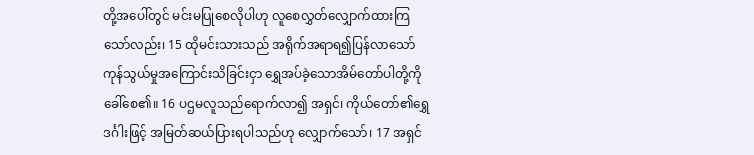တို့အပေါ်တွင် မင်းမပြုစေလိုပါဟု လူစေလွှတ်လျှောက်ထားကြသော်လည်း၊ 15 ထိုမင်းသားသည် အရိုက်အရာရ၍ပြန်လာသော် ကုန်သွယ်မှုအကြောင်းသိခြင်းငှာ ရွှေအပ်ခဲ့သောအိမ်တော်ပါတို့ကို ခေါ်စေ၏။ 16 ပဌမလူသည်ရောက်လာ၍ အရှင်၊ ကိုယ်တော်၏ရွှေဒင်္ဂါးဖြင့် အမြတ်ဆယ်ပြားရပါသည်ဟု လျှောက်သော်၊ 17 အရှင်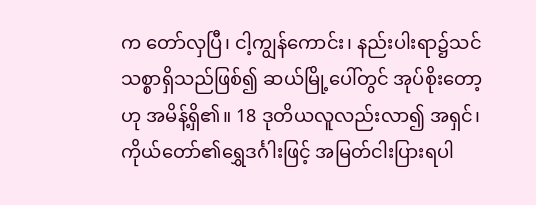က တော်လှပြီ၊ ငါ့ကျွန်ကောင်း၊ နည်းပါးရာ၌သင်သစ္စာရှိသည်ဖြစ်၍ ဆယ်မြို့ပေါ်တွင် အုပ်စိုးတော့ဟု အမိန့်ရှိ၏။ 18 ဒုတိယလူလည်းလာ၍ အရှင်၊ ကိုယ်တော်၏ရွှေဒင်္ဂါးဖြင့် အမြတ်ငါးပြားရပါ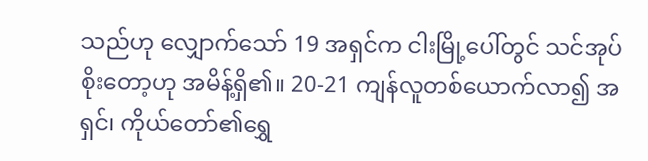သည်ဟု လျှောက်သော် 19 အရှင်က ငါးမြို့ပေါ်တွင် သင်အုပ်စိုးတော့ဟု အမိန့်ရှိ၏။ 20-21 ကျန်လူတစ်ယောက်လာ၍ အရှင်၊ ကိုယ်တော်၏ရွှေ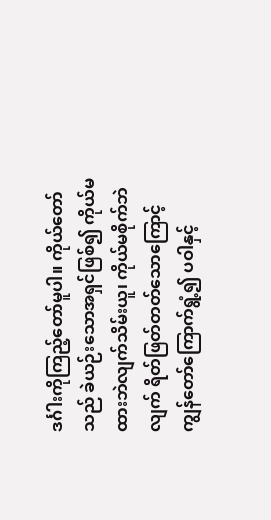ဒင်္ဂါးကိုကြည့်တော်မူပါ။ ကိုယ်တော်သည် ခဲယဉ်းသောအရှင်ဖြစ်၍ ကိုယ်မထားဘဲလျက်သိမ်းယူ၊ ကိုယ်မစိုက်ဘဲလျက် ရိတ်ဖြတ်တတ်သောကြောင့် ကျွန်တော်ကြောက်ရွံ့၍ ပဝါနှင့်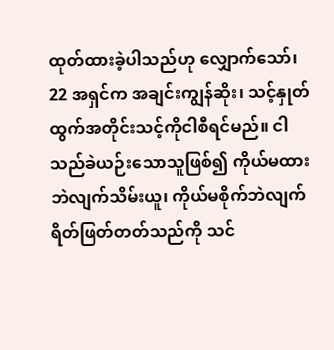ထုတ်ထားခဲ့ပါသည်ဟု လျှောက်သော်၊ 22 အရှင်က အချင်းကျွန်ဆိုး၊ သင့်နှုတ်ထွက်အတိုင်းသင့်ကိုငါစီရင်မည်။ ငါသည်ခဲယဉ်းသောသူဖြစ်၍ ကိုယ်မထားဘဲလျက်သိမ်းယူ၊ ကိုယ်မစိုက်ဘဲလျက်ရိတ်ဖြတ်တတ်သည်ကို သင်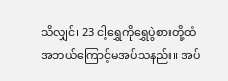သိလျှင်၊ 23 ငါ့ရွှေကိုရွှေပွဲစားတို့ထံ အဘယ်ကြောင့်မအပ်သနည်း။ အပ်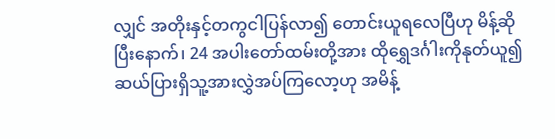လျှင် အတိုးနှင့်တကွငါပြန်လာ၍ တောင်းယူရလေပြီဟု မိန့်ဆိုပြီးနောက်၊ 24 အပါးတော်ထမ်းတို့အား ထိုရွှေဒင်္ဂါးကိုနုတ်ယူ၍ ဆယ်ပြားရှိသူ့အားလွှဲအပ်ကြလော့ဟု အမိန့်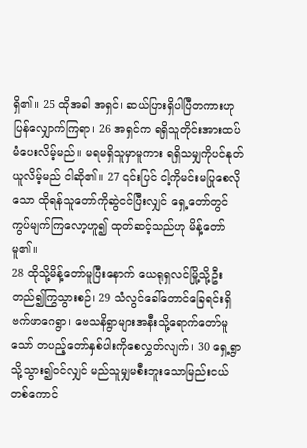ရှိ၏။ 25 ထိုအခါ အရှင်၊ ဆယ်ပြားရှိပါပြီတကားဟု ပြန်လျှောက်ကြရာ၊ 26 အရှင်က ရရှိသူတိုင်းအားထပ်မံပေးလိမ့်မည်။ မရမရှိသူမှာမူကား ရရှိသမျှကိုပင်နုတ်ယူလိမ့်မည် ငါဆို၏။ 27 ၎င်းပြင် ငါ့ကိုမင်းမပြုစေလိုသော ထိုရန်သူတော်ကိုဆွဲငင်ပြီးလျှင် ရှေ့တော်တွင် ကွပ်မျက်ကြလော့ဟူ၍ ထုတ်ဆင့်သည်ဟု မိန့်တော်မူ၏။
28 ထိုသို့မိန့်တော်မူပြီးနောက် ယေရုရှလင်မြို့သို့ဦးတည်၍ကြွသွားစဉ်၊ 29 သံလွင်ခေါ်တောင်ခြေရင်းရှိ ဗက်ဖာဂေရွာ၊ ဗေသနိရွာများအနီးသို့ရောက်တော်မူသော် တပည့်တော်နှစ်ပါးကိုစေလွှတ်လျက်၊ 30 ရှေ့ရွာသို့သွား၍ဝင်လျှင် မည်သူမျှမစီးဘူးသောမြည်းငယ်တစ်ကောင်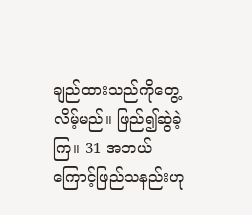ချည်ထားသည်ကိုတွေ့လိမ့်မည်။ ဖြည်၍ဆွဲခဲ့ကြ။ 31 အဘယ်ကြောင့်ဖြည်သနည်းဟု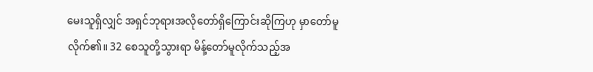မေးသူရှိလျှင် အရှင်ဘုရားအလိုတော်ရှိကြောင်းဆိုကြဟု မှာတော်မူလိုက်၏။ 32 စေသူတို့သွားရာ မိန့်တော်မူလိုက်သည့်အ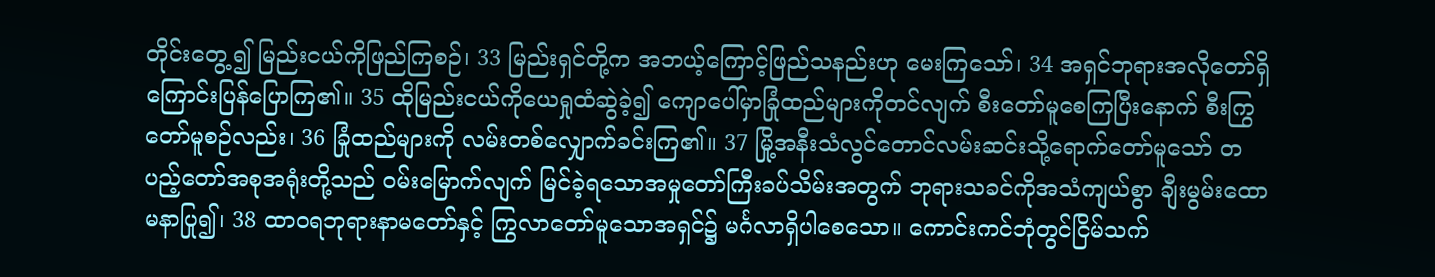တိုင်းတွေ့၍ မြည်းငယ်ကိုဖြည်ကြစဉ်၊ 33 မြည်းရှင်တို့က အဘယ့်ကြောင့်ဖြည်သနည်းဟု မေးကြသော်၊ 34 အရှင်ဘုရားအလိုတော်ရှိကြောင်းပြန်ပြောကြ၏။ 35 ထိုမြည်းငယ်ကိုယေရှုထံဆွဲခဲ့၍ ကျောပေါ်မှာခြုံထည်များကိုတင်လျက် စီးတော်မူစေကြပြီးနောက် စီးကြွတော်မူစဉ်လည်း၊ 36 ခြုံထည်များကို လမ်းတစ်လျှောက်ခင်းကြ၏။ 37 မြို့အနီးသံလွင်တောင်လမ်းဆင်းသို့ရောက်တော်မူသော် တပည့်တော်အစုအရုံးတို့သည် ဝမ်းမြောက်လျက် မြင်ခဲ့ရသောအမှုတော်ကြီးခပ်သိမ်းအတွက် ဘုရားသခင်ကိုအသံကျယ်စွာ ချီးမွမ်းထောမနာပြု၍၊ 38 ထာဝရဘုရားနာမတော်နှင့် ကြွလာတော်မူသောအရှင်၌ မင်္ဂလာရှိပါစေသော။ ကောင်းကင်ဘုံတွင်ငြိမ်သက်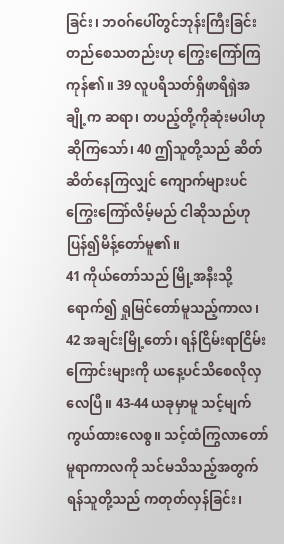ခြင်း၊ ဘဝဂ်ပေါ်တွင်ဘုန်းကြီးခြင်းတည်စေသတည်းဟု ကြွေးကြော်ကြကုန်၏။ 39 လူပရိသတ်ရှိဖာရိရှဲအချို့က ဆရာ၊ တပည့်တို့ကိုဆုံးမပါဟုဆိုကြသော်၊ 40 ဤသူတို့သည် ဆိတ်ဆိတ်နေကြလျှင် ကျောက်များပင်ကြွေးကြော်လိမ့်မည် ငါဆိုသည်ဟု ပြန်၍မိန့်တော်မူ၏။
41 ကိုယ်တော်သည် မြို့အနီးသို့ရောက်၍ ရှုမြင်တော်မူသည့်ကာလ၊ 42 အချင်းမြို့တော်၊ ရန်ငြိမ်းရာငြိမ်းကြောင်းများကို ယနေ့ပင်သိစေလိုလှလေပြီ။ 43-44 ယခုမှာမူ သင့်မျက်ကွယ်ထားလေစွ။ သင့်ထံကြွလာတော်မူရာကာလကို သင်မသိသည့်အတွက် ရန်သူတို့သည် ကတုတ်လှန်ခြင်း၊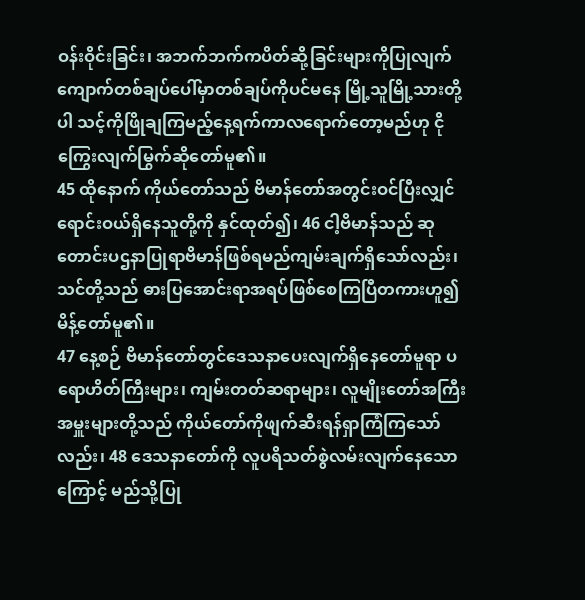ဝန်းဝိုင်းခြင်း၊ အဘက်ဘက်ကပိတ်ဆို့ခြင်းများကိုပြုလျက် ကျောက်တစ်ချပ်ပေါ်မှာတစ်ချပ်ကိုပင်မနေ မြို့သူမြို့သားတို့ပါ သင့်ကိုဖြိုချကြမည့်နေ့ရက်ကာလရောက်တော့မည်ဟု ငိုကြွေးလျက်မြွက်ဆိုတော်မူ၏။
45 ထိုနောက် ကိုယ်တော်သည် ဗိမာန်တော်အတွင်းဝင်ပြီးလျှင် ရောင်းဝယ်ရှိနေသူတို့ကို နှင်ထုတ်၍၊ 46 ငါ့ဗိမာန်သည် ဆုတောင်းပဌနာပြုရာဗိမာန်ဖြစ်ရမည်ကျမ်းချက်ရှိသော်လည်း၊ သင်တို့သည် ဓားပြအောင်းရာအရပ်ဖြစ်စေကြပြီတကားဟူ၍ မိန့်တော်မူ၏။
47 နေ့စဉ် ဗိမာန်တော်တွင်ဒေသနာပေးလျက်ရှိနေတော်မူရာ ပရောဟိတ်ကြီးများ၊ ကျမ်းတတ်ဆရာများ၊ လူမျိုးတော်အကြီးအမှူးများတို့သည် ကိုယ်တော်ကိုဖျက်ဆီးရန်ရှာကြံကြသော်လည်း၊ 48 ဒေသနာတော်ကို လူပရိသတ်စွဲလမ်းလျက်နေသောကြောင့် မည်သို့ပြု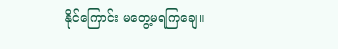နိုင်ကြောင်း မတွေ့မရကြချေ။